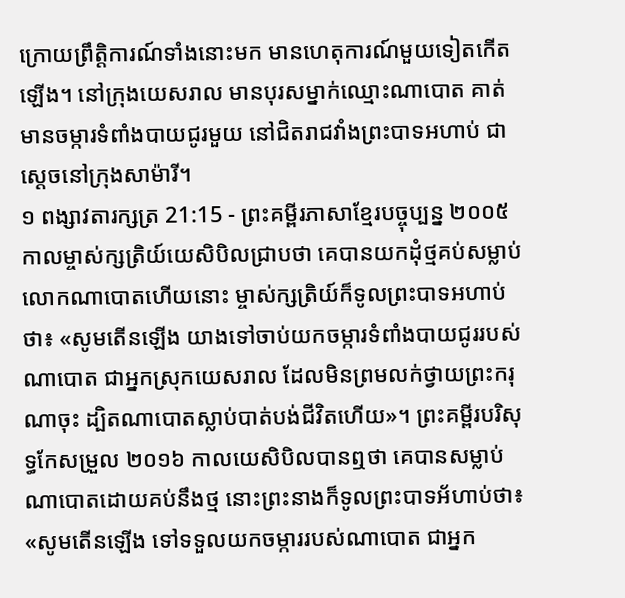ក្រោយព្រឹត្តិការណ៍ទាំងនោះមក មានហេតុការណ៍មួយទៀតកើតឡើង។ នៅក្រុងយេសរាល មានបុរសម្នាក់ឈ្មោះណាបោត គាត់មានចម្ការទំពាំងបាយជូរមួយ នៅជិតរាជវាំងព្រះបាទអហាប់ ជាស្ដេចនៅក្រុងសាម៉ារី។
១ ពង្សាវតារក្សត្រ 21:15 - ព្រះគម្ពីរភាសាខ្មែរបច្ចុប្បន្ន ២០០៥ កាលម្ចាស់ក្សត្រិយ៍យេសិបិលជ្រាបថា គេបានយកដុំថ្មគប់សម្លាប់លោកណាបោតហើយនោះ ម្ចាស់ក្សត្រិយ៍ក៏ទូលព្រះបាទអហាប់ថា៖ «សូមតើនឡើង យាងទៅចាប់យកចម្ការទំពាំងបាយជូររបស់ណាបោត ជាអ្នកស្រុកយេសរាល ដែលមិនព្រមលក់ថ្វាយព្រះករុណាចុះ ដ្បិតណាបោតស្លាប់បាត់បង់ជីវិតហើយ»។ ព្រះគម្ពីរបរិសុទ្ធកែសម្រួល ២០១៦ កាលយេសិបិលបានឮថា គេបានសម្លាប់ណាបោតដោយគប់នឹងថ្ម នោះព្រះនាងក៏ទូលព្រះបាទអ័ហាប់ថា៖ «សូមតើនឡើង ទៅទទួលយកចម្ការរបស់ណាបោត ជាអ្នក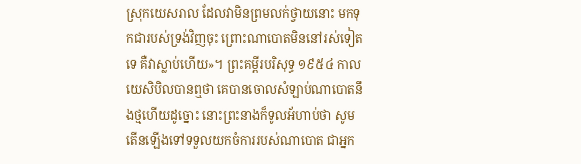ស្រុកយេសរាល ដែលវាមិនព្រមលក់ថ្វាយនោះ មកទុកជារបស់ទ្រង់វិញចុះ ព្រោះណាបោតមិននៅរស់ទៀតទេ គឺវាស្លាប់ហើយ»។ ព្រះគម្ពីរបរិសុទ្ធ ១៩៥៤ កាលយេសិបិលបានឮថា គេបានចោលសំឡាប់ណាបោតនឹងថ្មហើយដូច្នោះ នោះព្រះនាងក៏ទូលអ័ហាប់ថា សូមតើនឡើងទៅទទួលយកចំការរបស់ណាបោត ជាអ្នក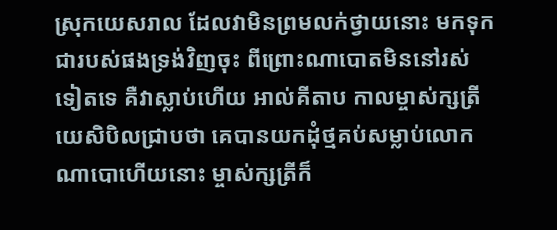ស្រុកយេសរាល ដែលវាមិនព្រមលក់ថ្វាយនោះ មកទុកជារបស់ផងទ្រង់វិញចុះ ពីព្រោះណាបោតមិននៅរស់ទៀតទេ គឺវាស្លាប់ហើយ អាល់គីតាប កាលម្ចាស់ក្សត្រីយេសិបិលជ្រាបថា គេបានយកដុំថ្មគប់សម្លាប់លោកណាបោហើយនោះ ម្ចាស់ក្សត្រីក៏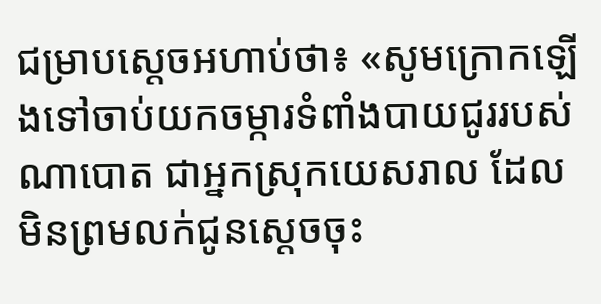ជម្រាបស្តេចអហាប់ថា៖ «សូមក្រោកឡើងទៅចាប់យកចម្ការទំពាំងបាយជូររបស់ណាបោត ជាអ្នកស្រុកយេសរាល ដែលមិនព្រមលក់ជូនស្តេចចុះ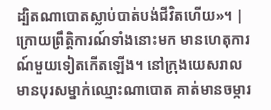ដ្បិតណាបោតស្លាប់បាត់បង់ជីវិតហើយ»។ |
ក្រោយព្រឹត្តិការណ៍ទាំងនោះមក មានហេតុការណ៍មួយទៀតកើតឡើង។ នៅក្រុងយេសរាល មានបុរសម្នាក់ឈ្មោះណាបោត គាត់មានចម្ការ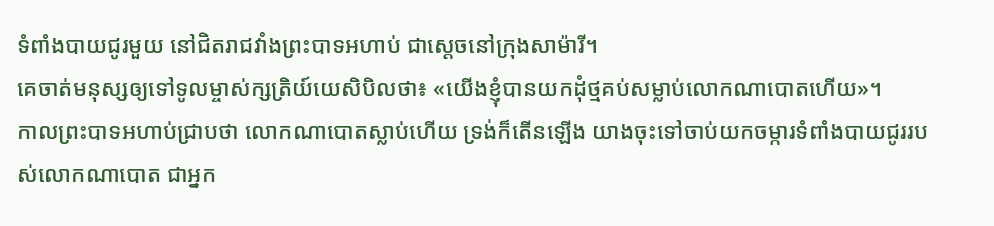ទំពាំងបាយជូរមួយ នៅជិតរាជវាំងព្រះបាទអហាប់ ជាស្ដេចនៅក្រុងសាម៉ារី។
គេចាត់មនុស្សឲ្យទៅទូលម្ចាស់ក្សត្រិយ៍យេសិបិលថា៖ «យើងខ្ញុំបានយកដុំថ្មគប់សម្លាប់លោកណាបោតហើយ»។
កាលព្រះបាទអហាប់ជ្រាបថា លោកណាបោតស្លាប់ហើយ ទ្រង់ក៏តើនឡើង យាងចុះទៅចាប់យកចម្ការទំពាំងបាយជូររបស់លោកណាបោត ជាអ្នក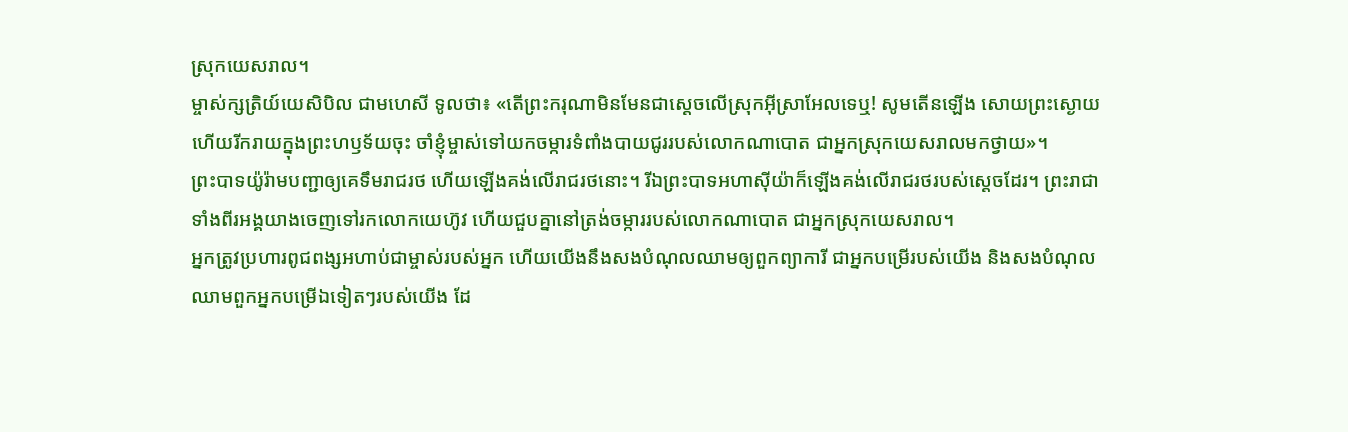ស្រុកយេសរាល។
ម្ចាស់ក្សត្រិយ៍យេសិបិល ជាមហេសី ទូលថា៖ «តើព្រះករុណាមិនមែនជាស្ដេចលើស្រុកអ៊ីស្រាអែលទេឬ! សូមតើនឡើង សោយព្រះស្ងោយ ហើយរីករាយក្នុងព្រះហឫទ័យចុះ ចាំខ្ញុំម្ចាស់ទៅយកចម្ការទំពាំងបាយជូររបស់លោកណាបោត ជាអ្នកស្រុកយេសរាលមកថ្វាយ»។
ព្រះបាទយ៉ូរ៉ាមបញ្ជាឲ្យគេទឹមរាជរថ ហើយឡើងគង់លើរាជរថនោះ។ រីឯព្រះបាទអហាស៊ីយ៉ាក៏ឡើងគង់លើរាជរថរបស់ស្ដេចដែរ។ ព្រះរាជាទាំងពីរអង្គយាងចេញទៅរកលោកយេហ៊ូវ ហើយជួបគ្នានៅត្រង់ចម្ការរបស់លោកណាបោត ជាអ្នកស្រុកយេសរាល។
អ្នកត្រូវប្រហារពូជពង្សអហាប់ជាម្ចាស់របស់អ្នក ហើយយើងនឹងសងបំណុលឈាមឲ្យពួកព្យាការី ជាអ្នកបម្រើរបស់យើង និងសងបំណុលឈាមពួកអ្នកបម្រើឯទៀតៗរបស់យើង ដែ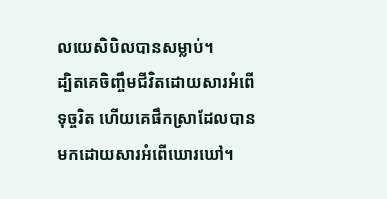លយេសិបិលបានសម្លាប់។
ដ្បិតគេចិញ្ចឹមជីវិតដោយសារអំពើទុច្ចរិត ហើយគេផឹកស្រាដែលបានមកដោយសារអំពើឃោរឃៅ។